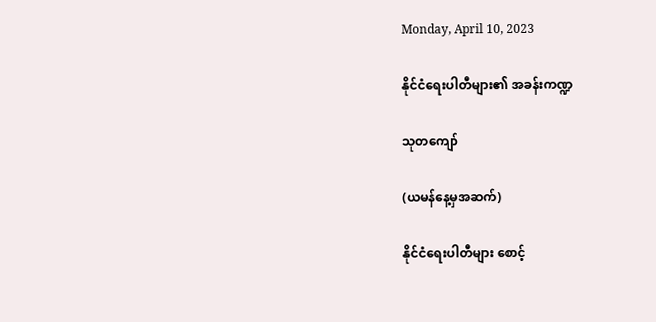Monday, April 10, 2023

နိုင်ငံရေးပါတီများ၏ အခန်းကဏ္ဍ

သုတကျော်

(ယမန်နေ့မှအဆက်)

နိုင်ငံရေးပါတီများ စောင့်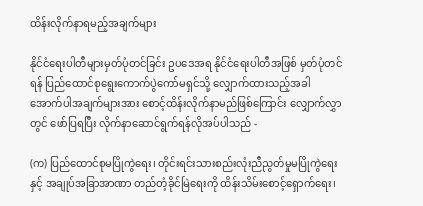ထိန်းလိုက်နာရမည့်အချက်များ

နိုင်ငံရေးပါတီများမှတ်ပုံတင်ခြင်း ဥပဒေအရ နိုင်ငံရေးပါတီအဖြစ် မှတ်ပုံတင်ရန် ပြည်ထောင်စုရွေးကောက်ပွဲကော်မရှင်သို့ လျှောက်ထားသည့်အခါ အောက်ပါအချက်များအား စောင့်ထိန်းလိုက်နာမည်ဖြစ်ကြောင်း လျှောက်လွှာတွင် ဖော်ပြရပြီး လိုက်နာဆောင်ရွက်ရန်လိုအပ်ပါသည် -

(က) ပြည်ထောင်စုမပြိုကွဲရေး၊ တိုင်းရင်းသားစည်းလုံးညီညွတ်မှုမပြိုကွဲရေးနှင့် အချုပ်အခြာအာဏာ တည်တံ့ခိုင်မြဲရေးကို ထိန်းသိမ်းစောင့်ရှောက်ရေး၊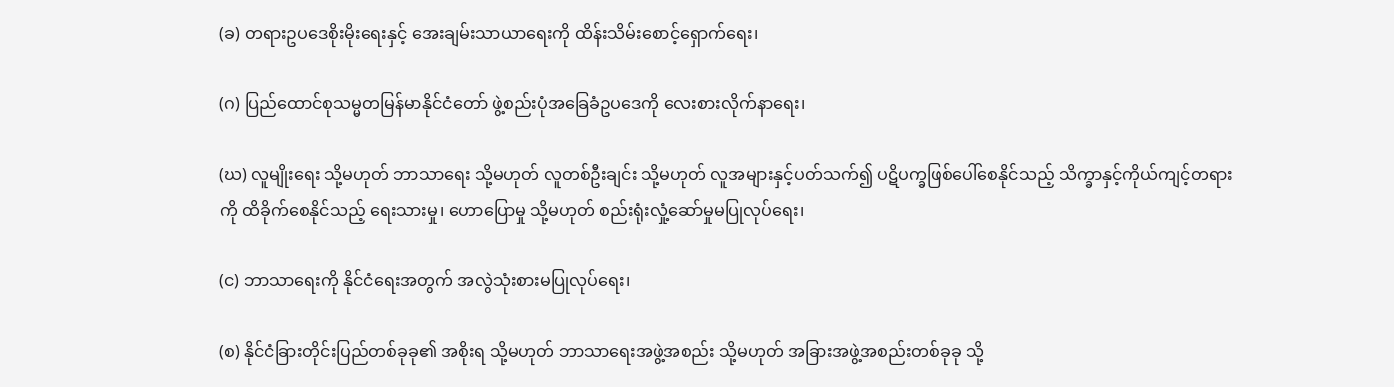(ခ) တရားဥပဒေစိုးမိုးရေးနှင့် အေးချမ်းသာယာရေးကို ထိန်းသိမ်းစောင့်ရှောက်ရေး၊

(ဂ) ပြည်ထောင်စုသမ္မတမြန်မာနိုင်ငံတော် ဖွဲ့စည်းပုံအခြေခံဥပဒေကို လေးစားလိုက်နာရေး၊

(ဃ) လူမျိုးရေး သို့မဟုတ် ဘာသာရေး သို့မဟုတ် လူတစ်ဦးချင်း သို့မဟုတ် လူအများနှင့်ပတ်သက်၍ ပဋိပက္ခဖြစ်ပေါ်စေနိုင်သည့် သိက္ခာနှင့်ကိုယ်ကျင့်တရားကို ထိခိုက်စေနိုင်သည့် ရေးသားမှု၊ ဟောပြောမှု သို့မဟုတ် စည်းရုံးလှုံ့ဆော်မှုမပြုလုပ်ရေး၊

(င) ဘာသာရေးကို နိုင်ငံရေးအတွက် အလွဲသုံးစားမပြုလုပ်ရေး၊

(စ) နိုင်ငံခြားတိုင်းပြည်တစ်ခုခု၏ အစိုးရ သို့မဟုတ် ဘာသာရေးအဖွဲ့အစည်း သို့မဟုတ် အခြားအဖွဲ့အစည်းတစ်ခုခု သို့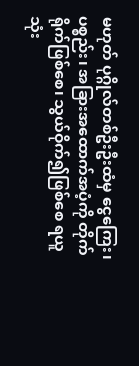မဟုတ် ပုဂ္ဂိုလ်တစ်ဦးဦးထံမှ ငွေကြေး၊ ပစ္စည်း၊ အခြားအထောက်အပံ့ကို တိုက်ရိုက်ဖြစ်စေ၊ သွယ်ဝိုက်၍ဖြစ်စေ ရယူသုံး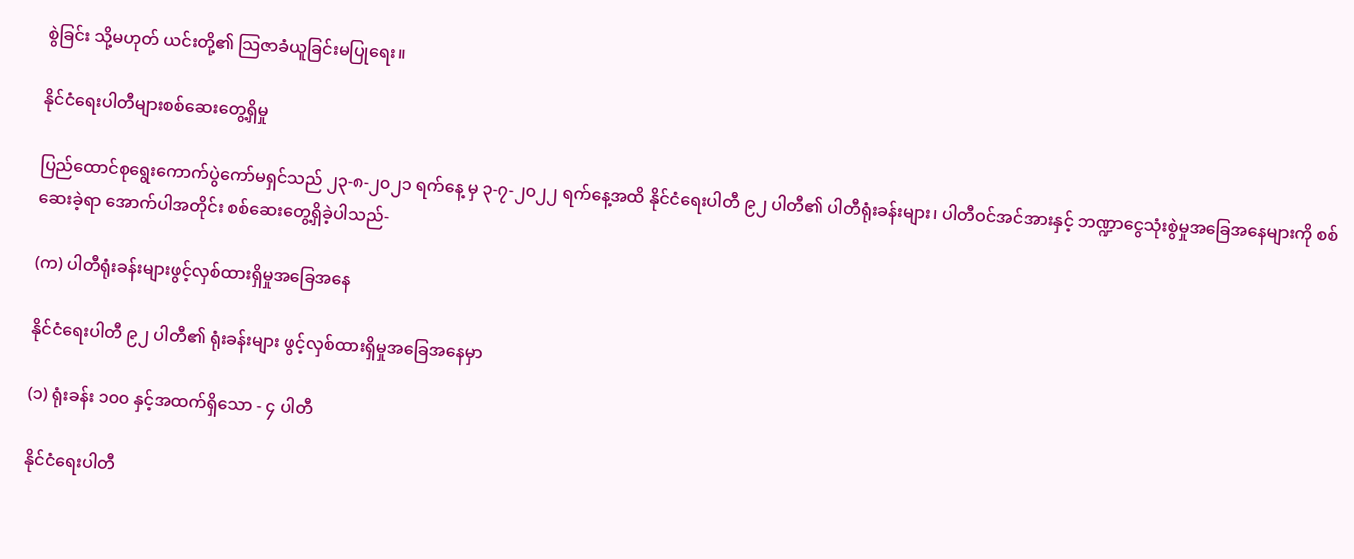စွဲခြင်း သို့မဟုတ် ယင်းတို့၏ သြဇာခံယူခြင်းမပြုရေး။

နိုင်ငံရေးပါတီများစစ်ဆေးတွေ့ရှိမှု

ပြည်ထောင်စုရွေးကောက်ပွဲကော်မရှင်သည် ၂၃-၈-၂၀၂၁ ရက်နေ့ မှ ၃-၇-၂၀၂၂ ရက်နေ့အထိ နိုင်ငံရေးပါတီ ၉၂ ပါတီ၏ ပါတီရုံးခန်းများ၊ ပါတီဝင်အင်အားနှင့် ဘဏ္ဍာငွေသုံးစွဲမှုအခြေအနေများကို စစ်ဆေးခဲ့ရာ အောက်ပါအတိုင်း စစ်ဆေးတွေ့ရှိခဲ့ပါသည်-

(က) ပါတီရုံးခန်းများဖွင့်လှစ်ထားရှိမှုအခြေအနေ

နိုင်ငံရေးပါတီ ၉၂ ပါတီ၏ ရုံးခန်းများ ဖွင့်လှစ်ထားရှိမှုအခြေအနေမှာ

(၁) ရုံးခန်း ၁၀၀ နှင့်အထက်ရှိသော - ၄ ပါတီ

နိုင်ငံရေးပါတီ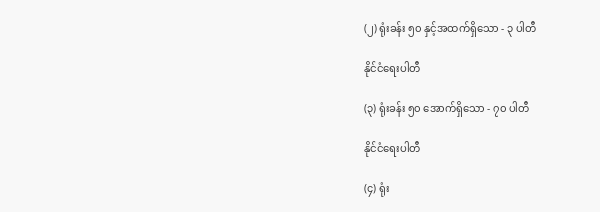(၂) ရုံးခန်း ၅၀ နှင့်အထက်ရှိသော - ၃ ပါတီ

နိုင်ငံရေးပါတီ

(၃) ရုံးခန်း ၅၀ အောက်ရှိသော - ၇၀ ပါတီ

နိုင်ငံရေးပါတီ

(၄) ရုံး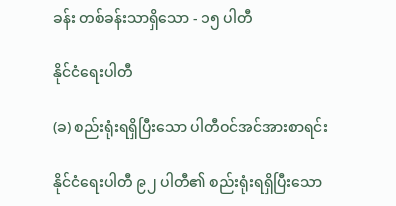ခန်း တစ်ခန်းသာရှိသော - ၁၅ ပါတီ

နိုင်ငံရေးပါတီ

(ခ) စည်းရုံးရရှိပြီးသော ပါတီဝင်အင်အားစာရင်း

နိုင်ငံရေးပါတီ ၉၂ ပါတီ၏ စည်းရုံးရရှိပြီးသော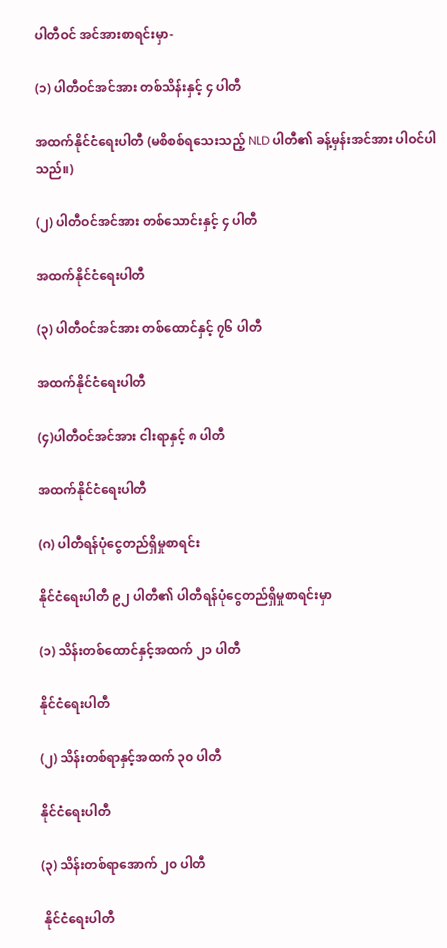ပါတီဝင် အင်အားစာရင်းမှာ-

(၁) ပါတီဝင်အင်အား တစ်သိန်းနှင့် ၄ ပါတီ

အထက်နိုင်ငံရေးပါတီ (မစိစစ်ရသေးသည့် NLD ပါတီ၏ ခန့်မှန်းအင်အား ပါဝင်ပါသည်။)

(၂) ပါတီဝင်အင်အား တစ်သောင်းနှင့် ၄ ပါတီ

အထက်နိုင်ငံရေးပါတီ

(၃) ပါတီဝင်အင်အား တစ်ထောင်နှင့် ၇၆ ပါတီ

အထက်နိုင်ငံရေးပါတီ

(၄)ပါတီဝင်အင်အား ငါးရာနှင့် ၈ ပါတီ

အထက်နိုင်ငံရေးပါတီ

(ဂ) ပါတီရန်ပုံငွေတည်ရှိမှုစာရင်း

နိုင်ငံရေးပါတီ ၉၂ ပါတီ၏ ပါတီရန်ပုံငွေတည်ရှိမှုစာရင်းမှာ

(၁) သိန်းတစ်ထောင်နှင့်အထက် ၂၁ ပါတီ

နိုင်ငံရေးပါတီ

(၂) သိန်းတစ်ရာနှင့်အထက် ၃၀ ပါတီ

နိုင်ငံရေးပါတီ

(၃) သိန်းတစ်ရာအောက် ၂၀ ပါတီ

 နိုင်ငံရေးပါတီ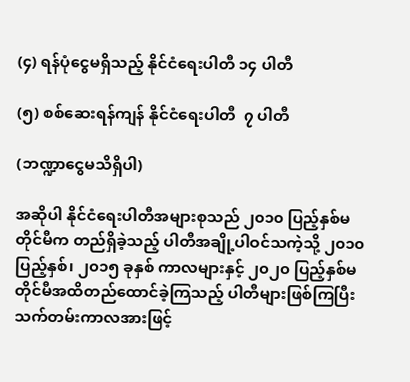(၄) ရန်ပုံငွေမရှိသည့် နိုင်ငံရေးပါတီ ၁၄ ပါတီ

(၅) စစ်ဆေးရန်ကျန် နိုင်ငံရေးပါတီ  ၇ ပါတီ

(ဘဏ္ဍာငွေမသိရှိပါ)

အဆိုပါ နိုင်ငံရေးပါတီအများစုသည် ၂၀၁၀ ပြည့်နှစ်မတိုင်မီက တည်ရှိခဲ့သည့် ပါတီအချို့ပါဝင်သကဲ့သို့ ၂၀၁၀ ပြည့်နှစ်၊ ၂၀၁၅ ခုနှစ် ကာလများနှင့် ၂၀၂၀ ပြည့်နှစ်မတိုင်မီအထိတည်ထောင်ခဲ့ကြသည့် ပါတီများဖြစ်ကြပြီး သက်တမ်းကာလအားဖြင့်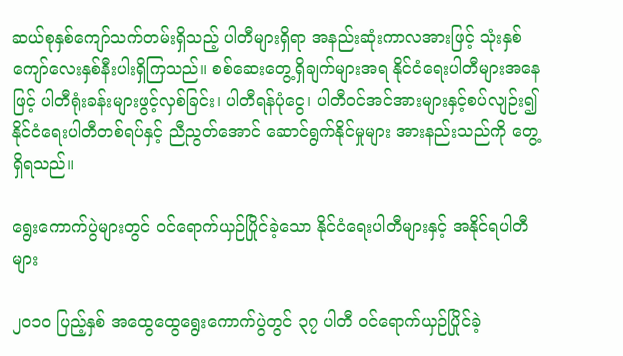ဆယ်စုနှစ်ကျော်သက်တမ်းရှိသည့် ပါတီများရှိရာ အနည်းဆုံးကာလအားဖြင့် သုံးနှစ်ကျော်လေးနှစ်နီးပါးရှိကြသည်။ စစ်ဆေးတွေ့ရှိချက်များအရ နိုင်ငံရေးပါတီများအနေဖြင့် ပါတီရုံးခန်းများဖွင့်လှစ်ခြင်း၊ ပါတီရန်ပုံငွေ၊ ပါတီဝင်အင်အားများနှင့်စပ်လျဉ်း၍ နိုင်ငံရေးပါတီတစ်ရပ်နှင့် ညီညွတ်အောင် ဆောင်ရွက်နိုင်မှုများ အားနည်းသည်ကို တွေ့ရှိရသည်။

ရွေးကောက်ပွဲများတွင် ဝင်ရောက်ယှဉ်ပြိုင်ခဲ့သော နိုင်ငံရေးပါတီများနှင့် အနိုင်ရပါတီများ

၂၀၁၀ ပြည့်နှစ် အထွေထွေရွေးကောက်ပွဲတွင် ၃၇ ပါတီ ဝင်ရောက်ယှဉ်ပြိုင်ခဲ့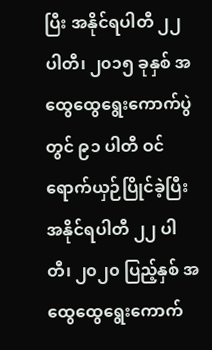ပြီး အနိုင်ရပါတီ ၂၂ ပါတီ၊ ၂၀၁၅ ခုနှစ် အထွေထွေရွေးကောက်ပွဲတွင် ၉၁ ပါတီ ဝင်ရောက်ယှဉ်ပြိုင်ခဲ့ပြီး အနိုင်ရပါတီ ၂၂ ပါတီ၊ ၂၀၂၀ ပြည့်နှစ် အထွေထွေရွေးကောက်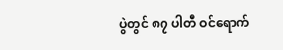ပွဲတွင် ၈၇ ပါတီ ဝင်ရောက်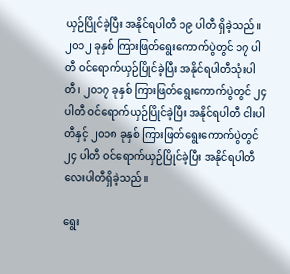ယှဉ်ပြိုင်ခဲ့ပြီး အနိုင်ရပါတီ ၁၉ ပါတီ ရှိခဲ့သည်။ ၂၀၁၂ ခုနှစ် ကြားဖြတ်ရွေးကောက်ပွဲတွင် ၁၇ ပါတီ ဝင်ရောက်ယှဉ်ပြိုင်ခဲ့ပြီး အနိုင်ရပါတီသုံးပါတီ၊ ၂၀၁၇ ခုနှစ် ကြားဖြတ်ရွေးကောက်ပွဲတွင် ၂၄ ပါတီ ဝင်ရောက်ယှဉ်ပြိုင်ခဲ့ပြီး အနိုင်ရပါတီ ငါးပါတီနှင့် ၂၀၁၈ ခုနှစ် ကြားဖြတ်ရွေးကောက်ပွဲတွင် ၂၄ ပါတီ ဝင်ရောက်ယှဉ်ပြိုင်ခဲ့ပြီး အနိုင်ရပါတီလေးပါတီရှိခဲ့သည်။

ရွေး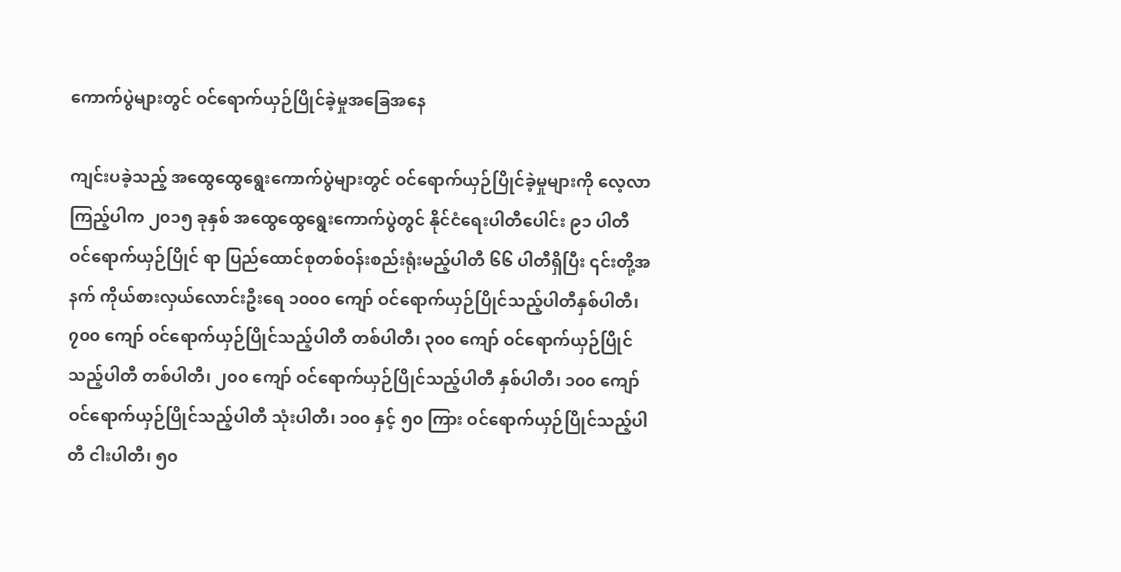ကောက်ပွဲများတွင် ဝင်ရောက်ယှဉ်ပြိုင်ခဲ့မှုအခြေအနေ

ကျင်းပခဲ့သည့် အထွေထွေရွေးကောက်ပွဲများတွင် ဝင်ရောက်ယှဉ်ပြိုင်ခဲ့မှုများကို လေ့လာကြည့်ပါက ၂၀၁၅ ခုနှစ် အထွေထွေရွေးကောက်ပွဲတွင် နိုင်ငံရေးပါတီပေါင်း ၉၁ ပါတီ ဝင်ရောက်ယှဉ်ပြိုင် ရာ ပြည်ထောင်စုတစ်ဝန်းစည်းရုံးမည့်ပါတီ ၆၆ ပါတီရှိပြီး ၎င်းတို့အနက် ကိုယ်စားလှယ်လောင်းဦးရေ ၁၀၀၀ ကျော် ဝင်ရောက်ယှဉ်ပြိုင်သည့်ပါတီနှစ်ပါတီ၊ ၇၀၀ ကျော် ဝင်ရောက်ယှဉ်ပြိုင်သည့်ပါတီ တစ်ပါတီ၊ ၃၀၀ ကျော် ဝင်ရောက်ယှဉ်ပြိုင်သည့်ပါတီ တစ်ပါတီ၊ ၂၀၀ ကျော် ဝင်ရောက်ယှဉ်ပြိုင်သည့်ပါတီ နှစ်ပါတီ၊ ၁၀၀ ကျော်ဝင်ရောက်ယှဉ်ပြိုင်သည့်ပါတီ သုံးပါတီ၊ ၁၀၀ နှင့် ၅၀ ကြား ဝင်ရောက်ယှဉ်ပြိုင်သည့်ပါတီ ငါးပါတီ၊ ၅၀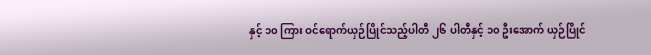နှင့် ၁၀ ကြား ဝင်ရောက်ယှဉ်ပြိုင်သည့်ပါတီ ၂၆ ပါတီနှင့် ၁၀ ဦးအောက် ယှဉ်ပြိုင်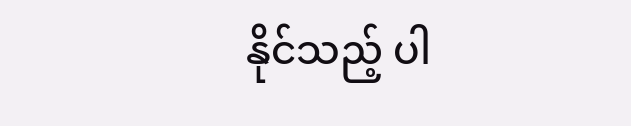နိုင်သည့် ပါ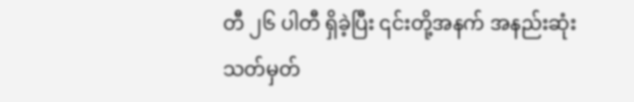တီ ၂၆ ပါတီ ရှိခဲ့ပြီး ၎င်းတို့အနက် အနည်းဆုံးသတ်မှတ်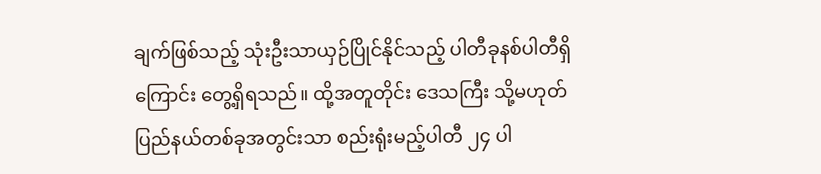ချက်ဖြစ်သည့် သုံးဦးသာယှဉ်ပြိုင်နိုင်သည့် ပါတီခုနစ်ပါတီရှိကြောင်း တွေ့ရှိရသည်။ ထို့အတူတိုင်း ဒေသကြီး သို့မဟုတ် ပြည်နယ်တစ်ခုအတွင်းသာ စည်းရုံးမည့်ပါတီ ၂၄ ပါ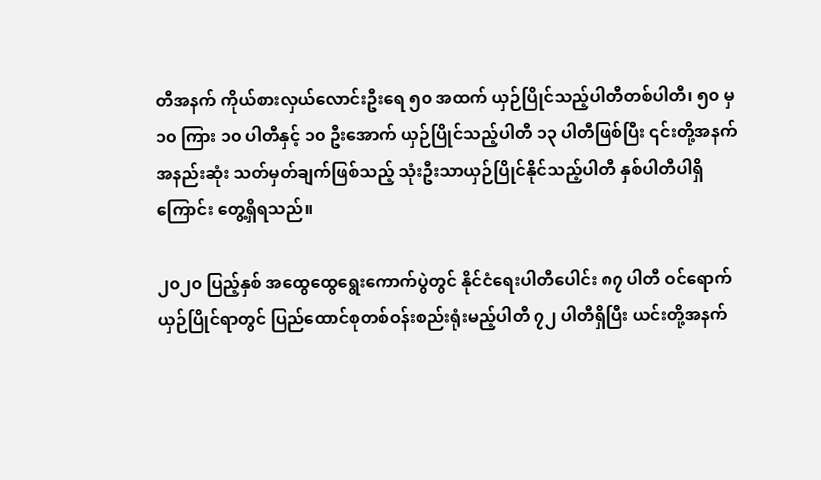တီအနက် ကိုယ်စားလှယ်လောင်းဦးရေ ၅၀ အထက် ယှဉ်ပြိုင်သည့်ပါတီတစ်ပါတီ၊ ၅၀ မှ ၁၀ ကြား ၁၀ ပါတီနှင့် ၁၀ ဦးအောက် ယှဉ်ပြိုင်သည့်ပါတီ ၁၃ ပါတီဖြစ်ပြီး ၎င်းတို့အနက် အနည်းဆုံး သတ်မှတ်ချက်ဖြစ်သည့် သုံးဦးသာယှဉ်ပြိုင်နိုင်သည့်ပါတီ နှစ်ပါတီပါရှိကြောင်း တွေ့ရှိရသည်။

၂၀၂၀ ပြည့်နှစ် အထွေထွေရွေးကောက်ပွဲတွင် နိုင်ငံရေးပါတီပေါင်း ၈၇ ပါတီ ဝင်ရောက်ယှဉ်ပြိုင်ရာတွင် ပြည်ထောင်စုတစ်ဝန်းစည်းရုံးမည့်ပါတီ ၇၂ ပါတီရှိပြီး ယင်းတို့အနက်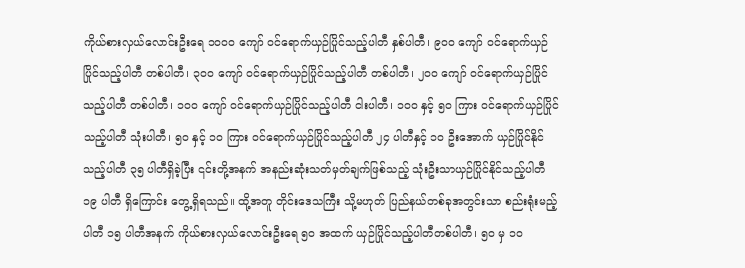ကိုယ်စားလှယ်လောင်းဦးရေ ၁၀၀၀ ကျော် ဝင်ရောက်ယှဉ်ပြိုင်သည့်ပါတီ နှစ်ပါတီ၊ ၉၀၀ ကျော် ဝင်ရောက်ယှဉ်ပြိုင်သည့်ပါတီ တစ်ပါတီ၊ ၃၀၀ ကျော် ဝင်ရောက်ယှဉ်ပြိုင်သည့်ပါတီ တစ်ပါတီ၊ ၂၀၀ ကျော် ဝင်ရောက်ယှဉ်ပြိုင်သည့်ပါတီ တစ်ပါတီ၊ ၁၀၀ ကျော် ဝင်ရောက်ယှဉ်ပြိုင်သည့်ပါတီ ငါးပါတီ၊ ၁၀၀ နှင့် ၅၀ ကြား ဝင်ရောက်ယှဉ်ပြိုင်သည့်ပါတီ သုံးပါတီ၊ ၅၀ နှင့် ၁၀ ကြား ဝင်ရောက်ယှဉ်ပြိုင်သည့်ပါတီ ၂၄ ပါတီနှင့် ၁၀ ဦးအောက် ယှဉ်ပြိုင်နိုင်သည့်ပါတီ ၃၅ ပါတီရှိခဲ့ပြီး ၎င်းတို့အနက် အနည်းဆုံးသတ်မှတ်ချက်ဖြစ်သည့် သုံးဦးသာယှဉ်ပြိုင်နိုင်သည့်ပါတီ ၁၉ ပါတီ ရှိကြောင်း တွေ့ရှိရသည်။ ထို့အတူ တိုင်းဒေသကြီး သို့မဟုတ် ပြည်နယ်တစ်ခုအတွင်းသာ စည်းရုံးမည့်ပါတီ ၁၅ ပါတီအနက် ကိုယ်စားလှယ်လောင်းဦးရေ ၅၀ အထက် ယှဉ်ပြိုင်သည့်ပါတီတစ်ပါတီ၊ ၅၀ မှ ၁၀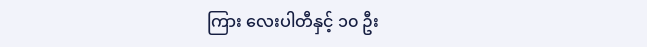ကြား လေးပါတီနှင့် ၁၀ ဦး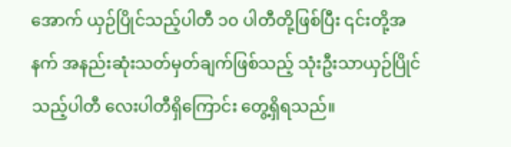အောက် ယှဉ်ပြိုင်သည့်ပါတီ ၁၀ ပါတီတို့ဖြစ်ပြီး ၎င်းတို့အနက် အနည်းဆုံးသတ်မှတ်ချက်ဖြစ်သည့် သုံးဦးသာယှဉ်ပြိုင်သည့်ပါတီ လေးပါတီရှိကြောင်း တွေ့ရှိရသည်။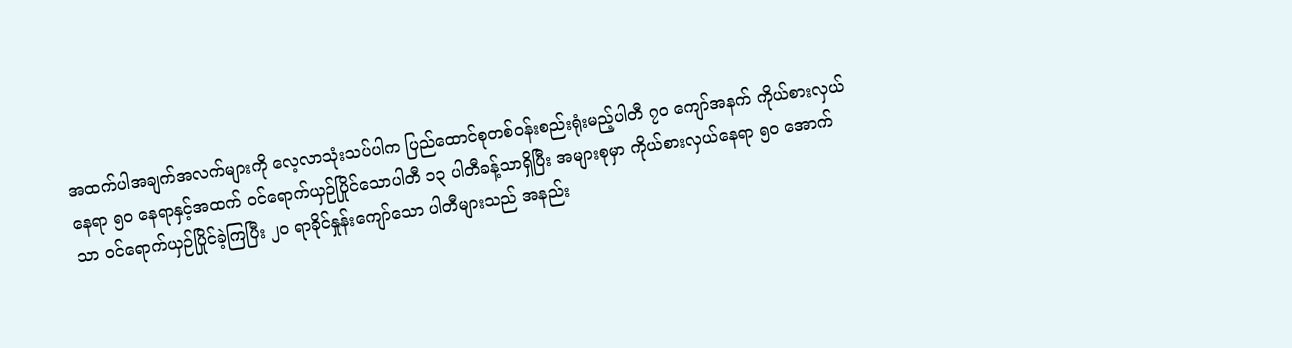အထက်ပါအချက်အလက်များကို လေ့လာသုံးသပ်ပါက ပြည်ထောင်စုတစ်ဝန်းစည်းရုံးမည့်ပါတီ ၇၀ ကျော်အနက် ကိုယ်စားလှယ်နေရာ ၅၀ နေရာနှင့်အထက် ဝင်ရောက်ယှဉ်ပြိုင်သောပါတီ ၁၃ ပါတီခန့်သာရှိပြီး အများစုမှာ ကိုယ်စားလှယ်နေရာ ၅၀ အောက်သာ ဝင်ရောက်ယှဉ်ပြိုင်ခဲ့ကြပြီး ၂၀ ရာခိုင်နှုန်းကျော်သော ပါတီများသည် အနည်း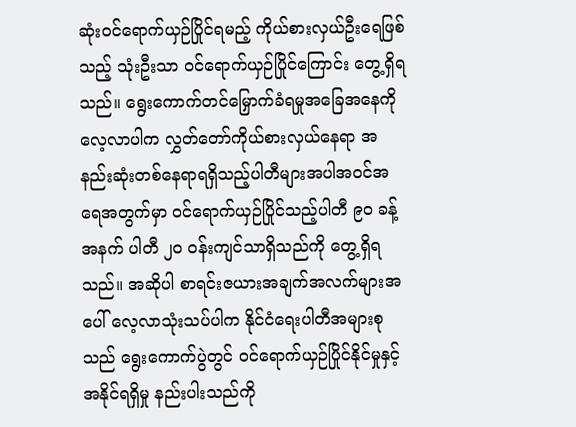ဆုံးဝင်ရောက်ယှဉ်ပြိုင်ရမည့် ကိုယ်စားလှယ်ဦးရေဖြစ်သည့် သုံးဦးသာ ဝင်ရောက်ယှဉ်ပြိုင်ကြောင်း တွေ့ရှိရသည်။ ရွေးကောက်တင်မြှောက်ခံရမှုအခြေအနေကို လေ့လာပါက လွှတ်တော်ကိုယ်စားလှယ်နေရာ အနည်းဆုံးတစ်နေရာရရှိသည့်ပါတီများအပါအဝင်အရေအတွက်မှာ ဝင်ရောက်ယှဉ်ပြိုင်သည့်ပါတီ ၉၀ ခန့်အနက် ပါတီ ၂၀ ဝန်းကျင်သာရှိသည်ကို တွေ့ရှိရသည်။ အဆိုပါ စာရင်းဇယားအချက်အလက်များအပေါ် လေ့လာသုံးသပ်ပါက နိုင်ငံရေးပါတီအများစုသည် ရွေးကောက်ပွဲတွင် ဝင်ရောက်ယှဉ်ပြိုင်နိုင်မှုနှင့်အနိုင်ရရှိမှု နည်းပါးသည်ကို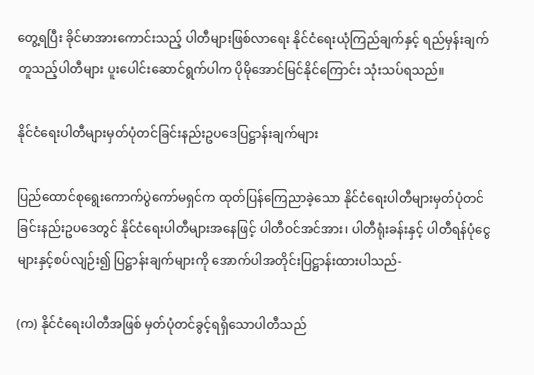တွေ့ရပြီး ခိုင်မာအားကောင်းသည့် ပါတီများဖြစ်လာရေး နိုင်ငံရေးယုံကြည်ချက်နှင့် ရည်မှန်းချက်တူသည့်ပါတီများ ပူးပေါင်းဆောင်ရွက်ပါက ပိုမိုအောင်မြင်နိုင်ကြောင်း သုံးသပ်ရသည်။

နိုင်ငံရေးပါတီများမှတ်ပုံတင်ခြင်းနည်းဥပဒေပြဋ္ဌာန်းချက်များ

ပြည်ထောင်စုရွေးကောက်ပွဲကော်မရှင်က ထုတ်ပြန်ကြေညာခဲ့သော နိုင်ငံရေးပါတီများမှတ်ပုံတင်ခြင်းနည်းဥပဒေတွင် နိုင်ငံရေးပါတီများအနေဖြင့် ပါတီဝင်အင်အား၊ ပါတီရုံးခန်းနှင့် ပါတီရန်ပုံငွေများနှင့်စပ်လျဉ်း၍ ပြဋ္ဌာန်းချက်များကို အောက်ပါအတိုင်းပြဋ္ဌာန်းထားပါသည်-

(က) နိုင်ငံရေးပါတီအဖြစ် မှတ်ပုံတင်ခွင့်ရရှိသောပါတီသည်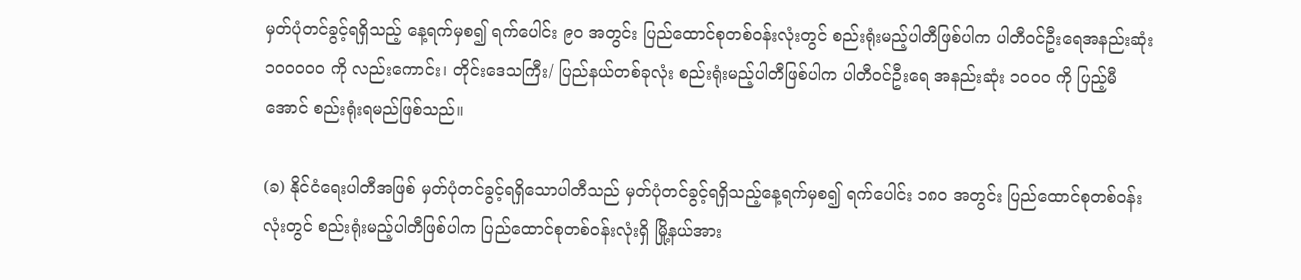မှတ်ပုံတင်ခွင့်ရရှိသည့် နေ့ရက်မှစ၍ ရက်ပေါင်း ၉၀ အတွင်း ပြည်ထောင်စုတစ်ဝန်းလုံးတွင် စည်းရုံးမည့်ပါတီဖြစ်ပါက ပါတီဝင်ဦးရေအနည်းဆုံး ၁၀၀၀၀၀ ကို လည်းကောင်း၊ တိုင်းဒေသကြီး/ ပြည်နယ်တစ်ခုလုံး စည်းရုံးမည့်ပါတီဖြစ်ပါက ပါတီဝင်ဦးရေ အနည်းဆုံး ၁၀၀၀ ကို ပြည့်မီအောင် စည်းရုံးရမည်ဖြစ်သည်။

(ခ) နိုင်ငံရေးပါတီအဖြစ် မှတ်ပုံတင်ခွင့်ရရှိသောပါတီသည် မှတ်ပုံတင်ခွင့်ရရှိသည့်နေ့ရက်မှစ၍ ရက်ပေါင်း ၁၈၀ အတွင်း ပြည်ထောင်စုတစ်ဝန်းလုံးတွင် စည်းရုံးမည့်ပါတီဖြစ်ပါက ပြည်ထောင်စုတစ်ဝန်းလုံးရှိ မြို့နယ်အား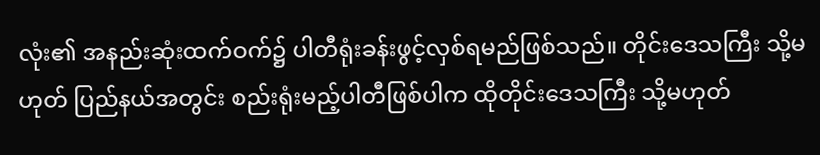လုံး၏ အနည်းဆုံးထက်ဝက်၌ ပါတီရုံးခန်းဖွင့်လှစ်ရမည်ဖြစ်သည်။ တိုင်းဒေသကြီး သို့မဟုတ် ပြည်နယ်အတွင်း စည်းရုံးမည့်ပါတီဖြစ်ပါက ထိုတိုင်းဒေသကြီး သို့မဟုတ်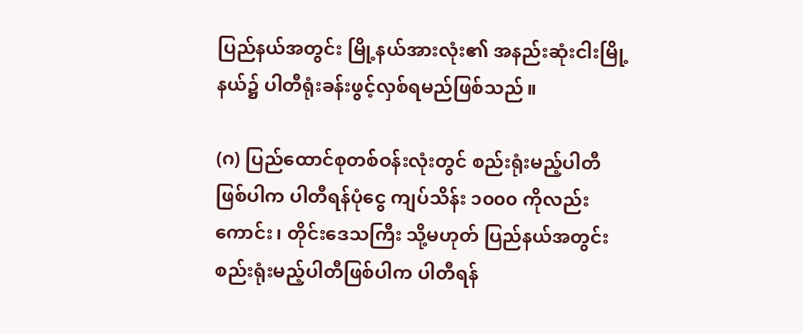ပြည်နယ်အတွင်း မြို့နယ်အားလုံး၏ အနည်းဆုံးငါးမြို့နယ်၌ ပါတီရုံးခန်းဖွင့်လှစ်ရမည်ဖြစ်သည်။

(ဂ) ပြည်ထောင်စုတစ်ဝန်းလုံးတွင် စည်းရုံးမည့်ပါတီဖြစ်ပါက ပါတီရန်ပုံငွေ ကျပ်သိန်း ၁၀၀၀ ကိုလည်းကောင်း၊ တိုင်းဒေသကြီး သို့မဟုတ် ပြည်နယ်အတွင်းစည်းရုံးမည့်ပါတီဖြစ်ပါက ပါတီရန်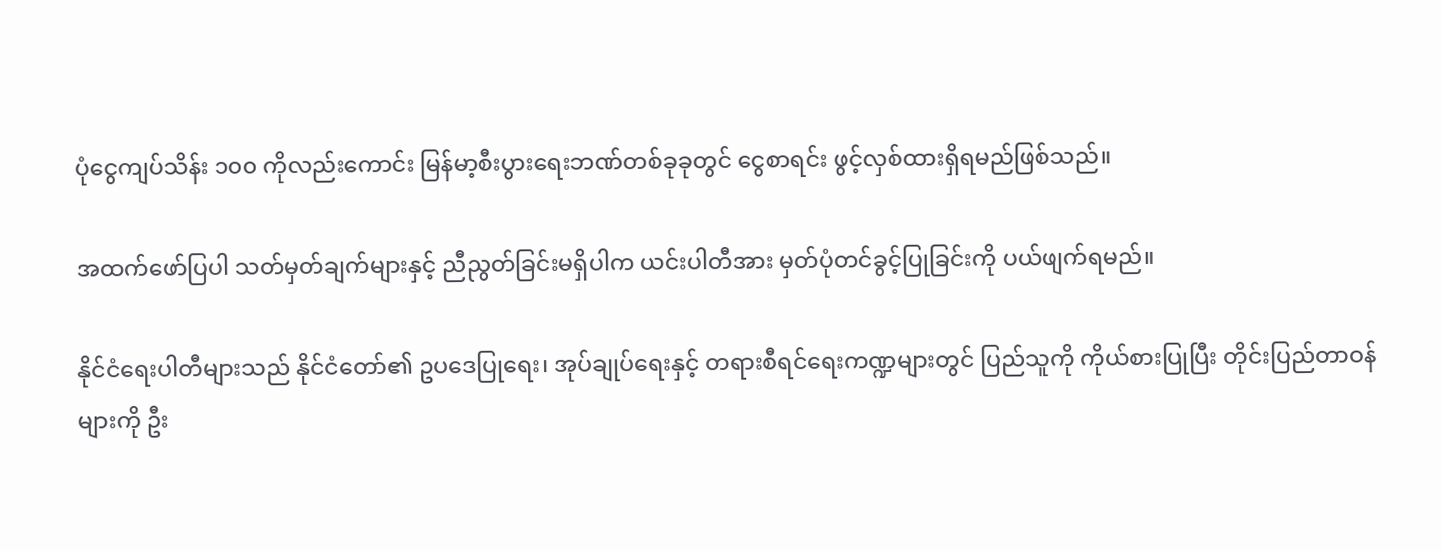ပုံငွေကျပ်သိန်း ၁၀၀ ကိုလည်းကောင်း မြန်မာ့စီးပွားရေးဘဏ်တစ်ခုခုတွင် ငွေစာရင်း ဖွင့်လှစ်ထားရှိရမည်ဖြစ်သည်။

အထက်ဖော်ပြပါ သတ်မှတ်ချက်များနှင့် ညီညွတ်ခြင်းမရှိပါက ယင်းပါတီအား မှတ်ပုံတင်ခွင့်ပြုခြင်းကို ပယ်ဖျက်ရမည်။

နိုင်ငံရေးပါတီများသည် နိုင်ငံတော်၏ ဥပဒေပြုရေး၊ အုပ်ချုပ်ရေးနှင့် တရားစီရင်ရေးကဏ္ဍများတွင် ပြည်သူကို ကိုယ်စားပြုပြီး တိုင်းပြည်တာဝန်များကို ဦး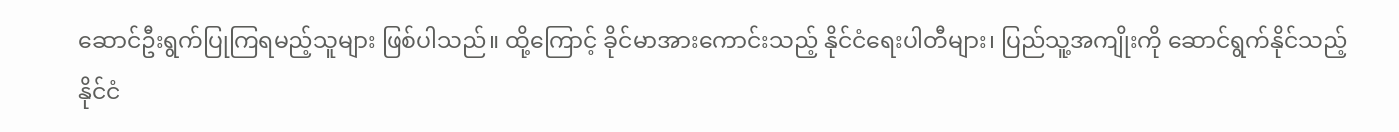ဆောင်ဦးရွက်ပြုကြရမည့်သူများ ဖြစ်ပါသည်။ ထို့ကြောင့် ခိုင်မာအားကောင်းသည့် နိုင်ငံရေးပါတီများ၊ ပြည်သူ့အကျိုးကို ဆောင်ရွက်နိုင်သည့် နိုင်ငံ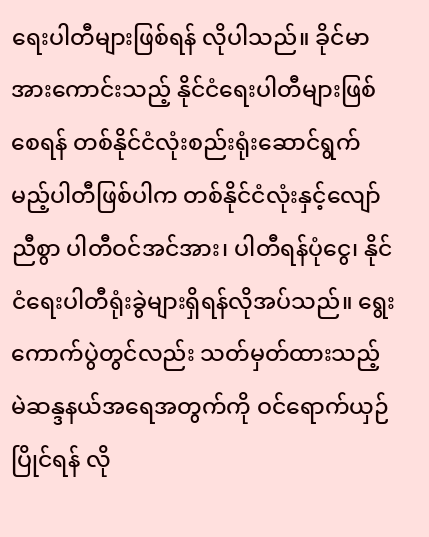ရေးပါတီများဖြစ်ရန် လိုပါသည်။ ခိုင်မာအားကောင်းသည့် နိုင်ငံရေးပါတီများဖြစ်စေရန် တစ်နိုင်ငံလုံးစည်းရုံးဆောင်ရွက်မည့်ပါတီဖြစ်ပါက တစ်နိုင်ငံလုံးနှင့်လျော်ညီစွာ ပါတီဝင်အင်အား၊ ပါတီရန်ပုံငွေ၊ နိုင်ငံရေးပါတီရုံးခွဲများရှိရန်လိုအပ်သည်။ ရွေးကောက်ပွဲတွင်လည်း သတ်မှတ်ထားသည့် မဲဆန္ဒနယ်အရေအတွက်ကို ဝင်ရောက်ယှဉ်ပြိုင်ရန် လို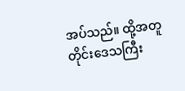အပ်သည်။ ထို့အတူ တိုင်းဒေသကြီး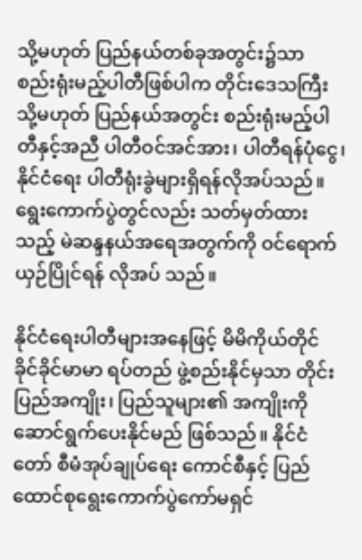သို့မဟုတ် ပြည်နယ်တစ်ခုအတွင်း၌သာ စည်းရုံးမည့်ပါတီဖြစ်ပါက တိုင်းဒေသကြီး သို့မဟုတ် ပြည်နယ်အတွင်း စည်းရုံးမည့်ပါတီနှင့်အညီ ပါတီဝင်အင်အား၊ ပါတီရန်ပုံငွေ၊ နိုင်ငံရေး ပါတီရုံးခွဲများရှိရန်လိုအပ်သည်။ ရွေးကောက်ပွဲတွင်လည်း သတ်မှတ်ထားသည့် မဲဆန္ဒနယ်အရေအတွက်ကို ဝင်ရောက်ယှဉ်ပြိုင်ရန် လိုအပ် သည်။

နိုင်ငံရေးပါတီများအနေဖြင့် မိမိကိုယ်တိုင် ခိုင်ခိုင်မာမာ ရပ်တည် ဖွဲ့စည်းနိုင်မှသာ တိုင်းပြည်အကျိုး၊ ပြည်သူများ၏ အကျိုးကို ဆောင်ရွက်ပေးနိုင်မည် ဖြစ်သည်။ နိုင်ငံတော် စီမံအုပ်ချုပ်ရေး ကောင်စီနှင့် ပြည်ထောင်စုရွေးကောက်ပွဲကော်မရှင်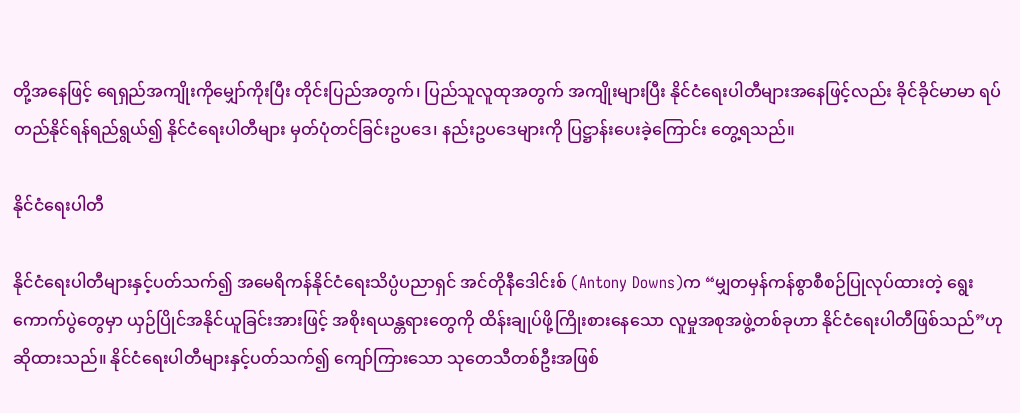တို့အနေဖြင့် ရေရှည်အကျိုးကိုမျှော်ကိုးပြီး တိုင်းပြည်အတွက်၊ ပြည်သူလူထုအတွက် အကျိုးများပြီး နိုင်ငံရေးပါတီများအနေဖြင့်လည်း ခိုင်ခိုင်မာမာ ရပ်တည်နိုင်ရန်ရည်ရွယ်၍ နိုင်ငံရေးပါတီများ မှတ်ပုံတင်ခြင်းဥပဒေ၊ နည်းဥပဒေများကို ပြဋ္ဌာန်းပေးခဲ့ကြောင်း တွေ့ရသည်။

နိုင်ငံရေးပါတီ

နိုင်ငံရေးပါတီများနှင့်ပတ်သက်၍ အမေရိကန်နိုင်ငံရေးသိပ္ပံပညာရှင် အင်တိုနီဒေါင်းစ် (Antony Downs)က “မျှတမှန်ကန်စွာစီစဉ်ပြုလုပ်ထားတဲ့ ရွေးကောက်ပွဲတွေမှာ ယှဉ်ပြိုင်အနိုင်ယူခြင်းအားဖြင့် အစိုးရယန္တရားတွေကို ထိန်းချုပ်ဖို့ကြိုးစားနေသော လူမှုအစုအဖွဲ့တစ်ခုဟာ နိုင်ငံရေးပါတီဖြစ်သည်”ဟု ဆိုထားသည်။ နိုင်ငံရေးပါတီများနှင့်ပတ်သက်၍ ကျော်ကြားသော သုတေသီတစ်ဦးအဖြစ်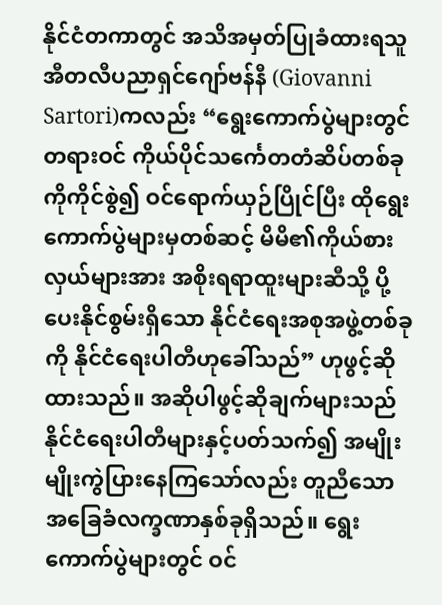နိုင်ငံတကာတွင် အသိအမှတ်ပြုခံထားရသူ အီတလီပညာရှင်ဂျော်ဗန်နီ (Giovanni Sartori)ကလည်း “ရွေးကောက်ပွဲများတွင် တရားဝင် ကိုယ်ပိုင်သင်္ကေတတံဆိပ်တစ်ခုကိုကိုင်စွဲ၍ ဝင်ရောက်ယှဉ်ပြိုင်ပြီး ထိုရွေးကောက်ပွဲများမှတစ်ဆင့် မိမိ၏ကိုယ်စားလှယ်များအား အစိုးရရာထူးများဆီသို့ ပို့ပေးနိုင်စွမ်းရှိသော နိုင်ငံရေးအစုအဖွဲ့တစ်ခုကို နိုင်ငံရေးပါတီဟုခေါ်သည်” ဟုဖွင့်ဆိုထားသည်။ အဆိုပါဖွင့်ဆိုချက်များသည် နိုင်ငံရေးပါတီများနှင့်ပတ်သက်၍ အမျိုးမျိုးကွဲပြားနေကြသော်လည်း တူညီသော အခြေခံလက္ခဏာနှစ်ခုရှိသည်။ ရွေးကောက်ပွဲများတွင် ဝင်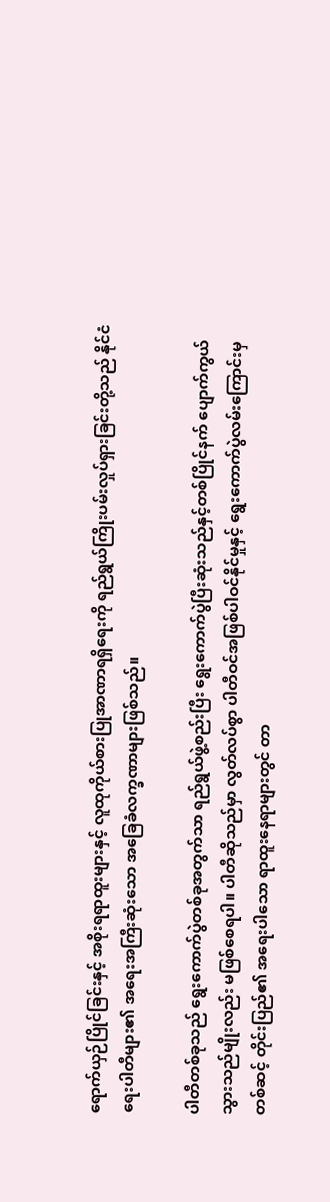ရောက်ယှဉ်ပြိုင်ခြင်းနှင့် အစိုးရရာထူးများနှင့် လူထုကိုယ်စားပြုအာဏာရရှိရေးကို ရည်ရွယ်ကြိုးပမ်းလှုပ်ရှားခြင်းတို့သည် နိုင်ငံရေးပါတီများ၏ အရေးအကြီးဆုံးသော အခြေခံလက္ခဏာများဖြစ်သည်။

ပါတီတစ်ခုသည် ရွေးကောက်ပွဲတစ်ခုအတွက်သာ ရည်ရွယ်ဖွဲ့စည်းပြီး ရွေးကောက်ပွဲပြီးဆုံးသည်နှင့်တစ်ပြိုင်နက် ပျောက်ကွယ်သွားသည်မျိုးလည်း မဖြစ်စေရပါ။ ပါတီဆိုသည်မှာ လွတ်လပ်စွာ ပါတီဝင်အဖြစ်ပါဝင်နိုင်မှုနှင့် ရွေးကောက်ပွဲလမ်းကြောင်းမှတစ်ဆင့် တိုင်းပြည်၏ အရေးပါသော ရာထူးနေရာများတွင် တာ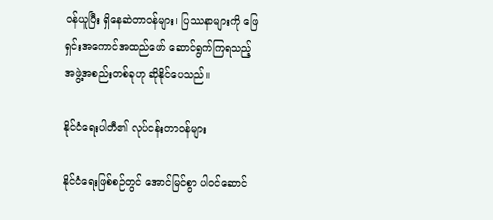ဝန်ယူပြီး ရှိနေဆဲတာဝန်များ၊ ပြဿနာများကို ဖြေရှင်းအကောင်အထည်ဖော် ဆောင်ရွက်ကြရသည့် အဖွဲ့အစည်းတစ်ခုဟု ဆိုနိုင်ပေသည်။

နိုင်ငံရေးပါတီ၏ လုပ်ငန်းတာဝန်များ

နိုင်ငံရေးဖြစ်စဉ်တွင် အောင်မြင်စွာ ပါဝင်ဆောင်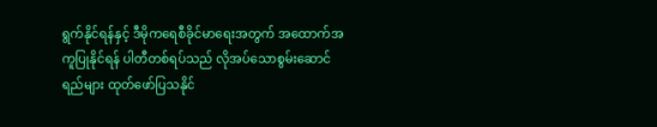ရွက်နိုင်ရန်နှင့် ဒီမိုကရေစီခိုင်မာရေးအတွက် အထောက်အကူပြုနိုင်ရန် ပါတီတစ်ရပ်သည် လိုအပ်သောစွမ်းဆောင်ရည်များ ထုတ်ဖော်ပြသနိုင်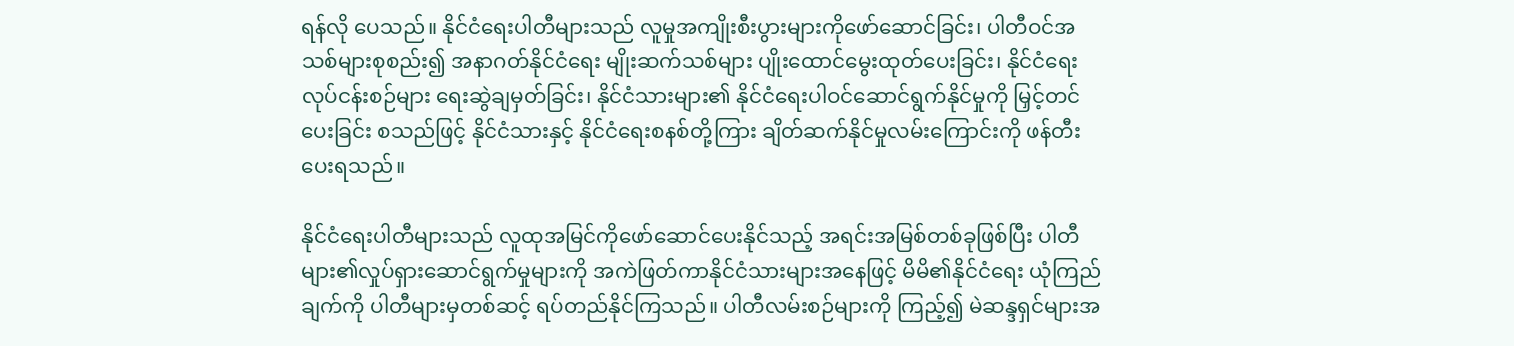ရန်လို ပေသည်။ နိုင်ငံရေးပါတီများသည် လူမှုအကျိုးစီးပွားများကိုဖော်ဆောင်ခြင်း၊ ပါတီဝင်အသစ်များစုစည်း၍ အနာဂတ်နိုင်ငံရေး မျိုးဆက်သစ်များ ပျိုးထောင်မွေးထုတ်ပေးခြင်း၊ နိုင်ငံရေးလုပ်ငန်းစဉ်များ ရေးဆွဲချမှတ်ခြင်း၊ နိုင်ငံသားများ၏ နိုင်ငံရေးပါဝင်ဆောင်ရွက်နိုင်မှုကို မြှင့်တင်ပေးခြင်း စသည်ဖြင့် နိုင်ငံသားနှင့် နိုင်ငံရေးစနစ်တို့ကြား ချိတ်ဆက်နိုင်မှုလမ်းကြောင်းကို ဖန်တီးပေးရသည်။

နိုင်ငံရေးပါတီများသည် လူထုအမြင်ကိုဖော်ဆောင်ပေးနိုင်သည့် အရင်းအမြစ်တစ်ခုဖြစ်ပြီး ပါတီများ၏လှုပ်ရှားဆောင်ရွက်မှုများကို အကဲဖြတ်ကာနိုင်ငံသားများအနေဖြင့် မိမိ၏နိုင်ငံရေး ယုံကြည်ချက်ကို ပါတီများမှတစ်ဆင့် ရပ်တည်နိုင်ကြသည်။ ပါတီလမ်းစဉ်များကို ကြည့်၍ မဲဆန္ဒရှင်များအ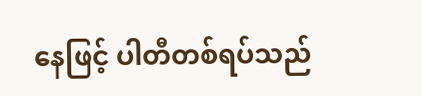နေဖြင့် ပါတီတစ်ရပ်သည်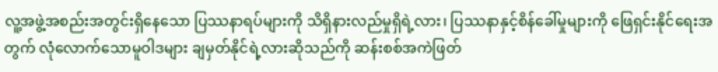လူ့အဖွဲ့အစည်းအတွင်းရှိနေသော ပြဿနာရပ်များကို သိရှိနားလည်မှုရှိရဲ့လား၊ ပြဿနာနှင့်စိန်ခေါ်မှုများကို ဖြေရှင်းနိုင်ရေးအတွက် လုံလောက်သောမူဝါဒများ ချမှတ်နိုင်ရဲ့လားဆိုသည်ကို ဆန်းစစ်အကဲဖြတ်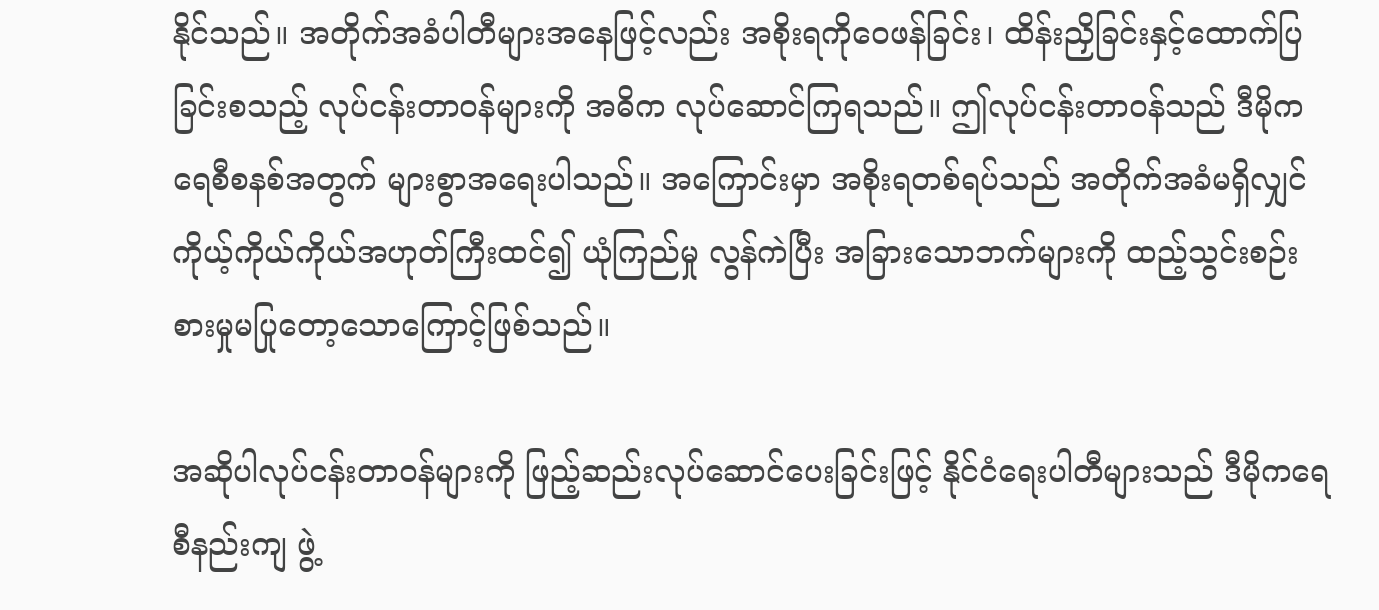နိုင်သည်။ အတိုက်အခံပါတီများအနေဖြင့်လည်း အစိုးရကိုဝေဖန်ခြင်း၊ ထိန်းညှိခြင်းနှင့်ထောက်ပြခြင်းစသည့် လုပ်ငန်းတာဝန်များကို အဓိက လုပ်ဆောင်ကြရသည်။ ဤလုပ်ငန်းတာဝန်သည် ဒီမိုကရေစီစနစ်အတွက် များစွာအရေးပါသည်။ အကြောင်းမှာ အစိုးရတစ်ရပ်သည် အတိုက်အခံမရှိလျှင် ကိုယ့်ကိုယ်ကိုယ်အဟုတ်ကြီးထင်၍ ယုံကြည်မှု လွန်ကဲပြီး အခြားသောဘက်များကို ထည့်သွင်းစဉ်းစားမှုမပြုတော့သောကြောင့်ဖြစ်သည်။

အဆိုပါလုပ်ငန်းတာဝန်များကို ဖြည့်ဆည်းလုပ်ဆောင်ပေးခြင်းဖြင့် နိုင်ငံရေးပါတီများသည် ဒီမိုကရေစီနည်းကျ ဖွဲ့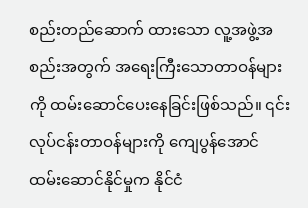စည်းတည်ဆောက် ထားသော လူ့အဖွဲ့အစည်းအတွက် အရေးကြီးသောတာဝန်များကို ထမ်းဆောင်ပေးနေခြင်းဖြစ်သည်။ ၎င်းလုပ်ငန်းတာဝန်များကို ကျေပွန်အောင်ထမ်းဆောင်နိုင်မှုက နိုင်ငံ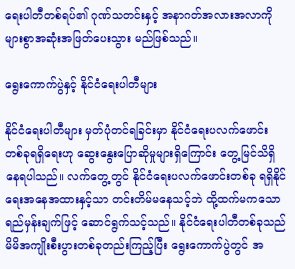ရေးပါတီတစ်ရပ်၏ ဂုဏ်သတင်းနှင့် အနာဂတ်အလားအလာကို များစွာအဆုံးအဖြတ်ပေးသွား မည်ဖြစ်သည်။

ရွေးကောက်ပွဲနှင့် နိုင်ငံရေးပါတီများ

နိုင်ငံရေးပါတီများ မှတ်ပုံတင်ရခြင်းမှာ နိုင်ငံရေးပလက်ဖောင်း တစ်ခုရရှိရေးဟု ဆွေးနွေးပြောဆိုမှုများရှိကြောင်း တွေ့မြင်သိရှိနေရပါသည်။ လက်တွေ့တွင် နိုင်ငံရေးပလက်ဖောင်းတစ်ခု ရရှိနိုင်ရေးအနေအထားနှင့်သာ တင်းတိမ်မနေသင့်ဘဲ ထို့ထက်မကသော ရည်မှန်းချက်ဖြင့် ဆောင်ရွက်သင့်သည်။ နိုင်ငံရေးပါတီတစ်ခုသည် မိမိအကျိုးစီးပွားတစ်ခုတည်းကြည့်ပြီး ရွေးကောက်ပွဲတွင် အ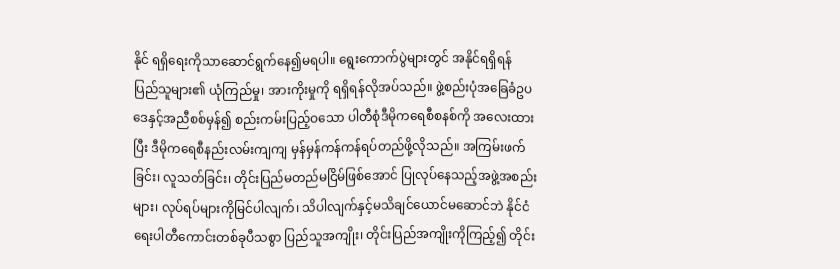နိုင် ရရှိရေးကိုသာဆောင်ရွက်နေ၍မရပါ။ ရွေးကောက်ပွဲများတွင် အနိုင်ရရှိရန် ပြည်သူများ၏ ယုံကြည်မှု၊ အားကိုးမှုကို ရရှိရန်လိုအပ်သည်။ ဖွဲ့စည်းပုံအခြေခံဥပဒေနှင့်အညီစစ်မှန်၍ စည်းကမ်းပြည့်ဝသော ပါတီစုံဒီမိုကရေစီစနစ်ကို အလေးထားပြီး ဒီမိုကရေစီနည်းလမ်းကျကျ မှန်မှန်ကန်ကန်ရပ်တည်ဖို့လိုသည်။ အကြမ်းဖက်ခြင်း၊ လူသတ်ခြင်း၊ တိုင်းပြည်မတည်မငြိမ်ဖြစ်အောင် ပြုလုပ်နေသည့်အဖွဲ့အစည်းများ၊ လုပ်ရပ်များကိုမြင်ပါလျက်၊ သိပါလျက်နှင့်မသိချင်ယောင်မဆောင်ဘဲ နိုင်ငံရေးပါတီကောင်းတစ်ခုပီသစွာ ပြည်သူအကျိုး၊ တိုင်းပြည်အကျိုးကိုကြည့်၍ တိုင်း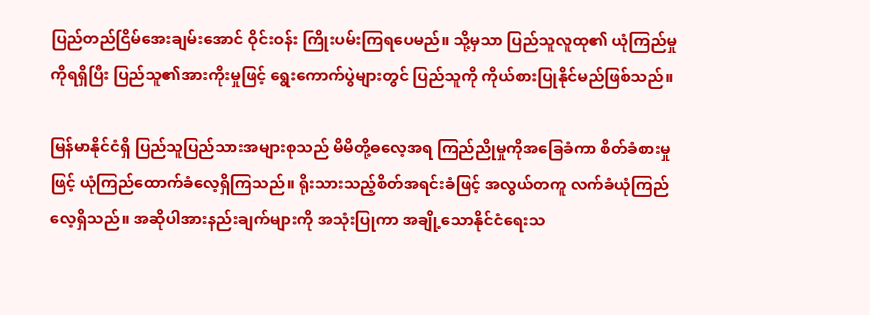ပြည်တည်ငြိမ်အေးချမ်းအောင် ဝိုင်းဝန်း ကြိုးပမ်းကြရပေမည်။ သို့မှသာ ပြည်သူလူထု၏ ယုံကြည်မှုကိုရရှိပြီး ပြည်သူ၏အားကိုးမှုဖြင့် ရွေးကောက်ပွဲများတွင် ပြည်သူကို ကိုယ်စားပြုနိုင်မည်ဖြစ်သည်။

မြန်မာနိုင်ငံရှိ ပြည်သူပြည်သားအများစုသည် မိမိတို့ဓလေ့အရ ကြည်ညိုမှုကိုအခြေခံကာ စိတ်ခံစားမှုဖြင့် ယုံကြည်ထောက်ခံလေ့ရှိကြသည်။ ရိုးသားသည့်စိတ်အရင်းခံဖြင့် အလွယ်တကူ လက်ခံယုံကြည်လေ့ရှိသည်။ အဆိုပါအားနည်းချက်များကို အသုံးပြုကာ အချို့သောနိုင်ငံရေးသ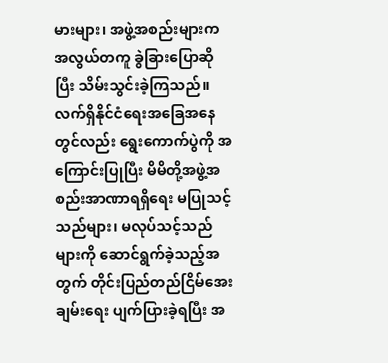မားများ၊ အဖွဲ့အစည်းများက အလွယ်တကူ ခွဲခြားပြောဆိုပြီး သိမ်းသွင်းခဲ့ကြသည်။ လက်ရှိနိုင်ငံရေးအခြေအနေတွင်လည်း ရွေးကောက်ပွဲကို အကြောင်းပြုပြီး မိမိတို့အဖွဲ့အစည်းအာဏာရရှိရေး မပြုသင့်သည်များ၊ မလုပ်သင့်သည်များကို ဆောင်ရွက်ခဲ့သည့်အတွက် တိုင်းပြည်တည်ငြိမ်အေးချမ်းရေး ပျက်ပြားခဲ့ရပြီး အ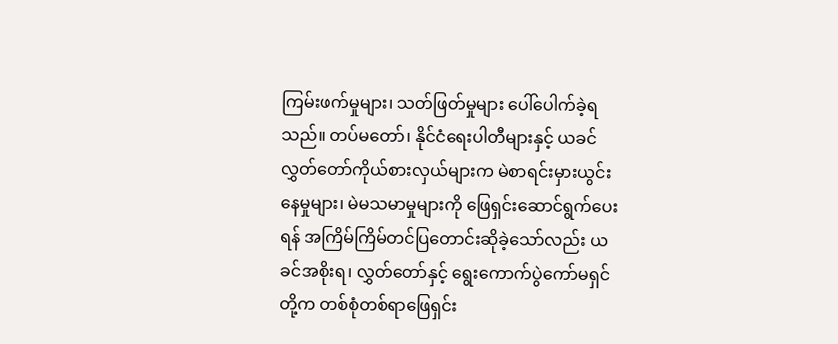ကြမ်းဖက်မှုများ၊ သတ်ဖြတ်မှုများ ပေါ်ပေါက်ခဲ့ရသည်။ တပ်မတော်၊ နိုင်ငံရေးပါတီများနှင့် ယခင်လွှတ်တော်ကိုယ်စားလှယ်များက မဲစာရင်းမှားယွင်းနေမှုများ၊ မဲမသမာမှုများကို ဖြေရှင်းဆောင်ရွက်ပေးရန် အကြိမ်ကြိမ်တင်ပြတောင်းဆိုခဲ့သော်လည်း ယခင်အစိုးရ၊ လွှတ်တော်နှင့် ရွေးကောက်ပွဲကော်မရှင်တို့က တစ်စုံတစ်ရာဖြေရှင်း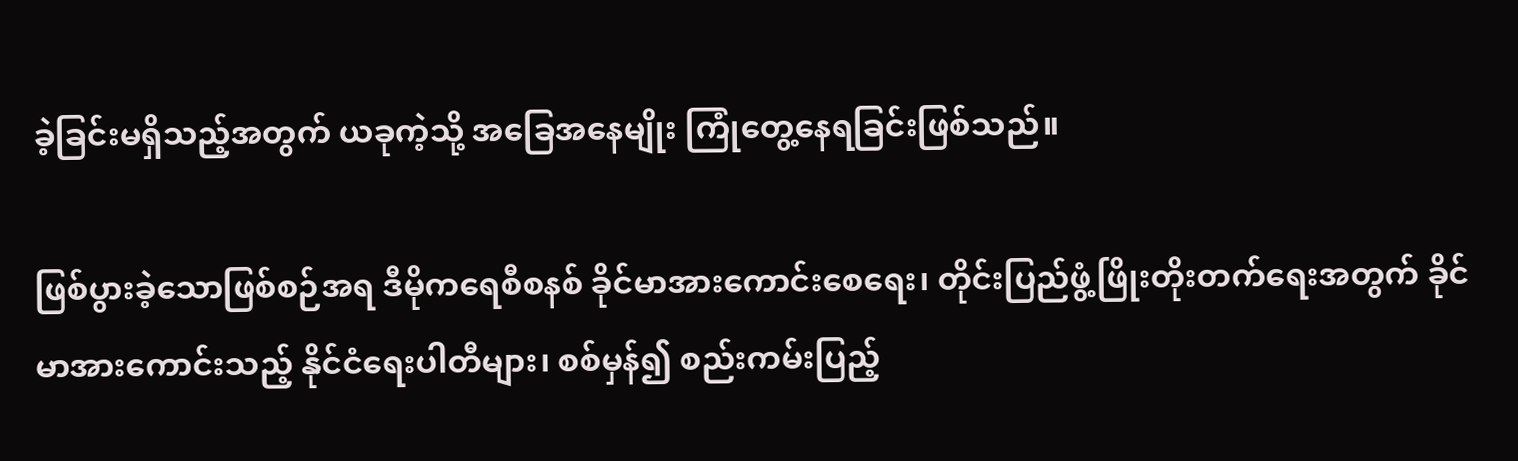ခဲ့ခြင်းမရှိသည့်အတွက် ယခုကဲ့သို့ အခြေအနေမျိုး ကြုံတွေ့နေရခြင်းဖြစ်သည်။

ဖြစ်ပွားခဲ့သောဖြစ်စဉ်အရ ဒီမိုကရေစီစနစ် ခိုင်မာအားကောင်းစေရေး၊ တိုင်းပြည်ဖွံ့ဖြိုးတိုးတက်ရေးအတွက် ခိုင်မာအားကောင်းသည့် နိုင်ငံရေးပါတီများ၊ စစ်မှန်၍ စည်းကမ်းပြည့်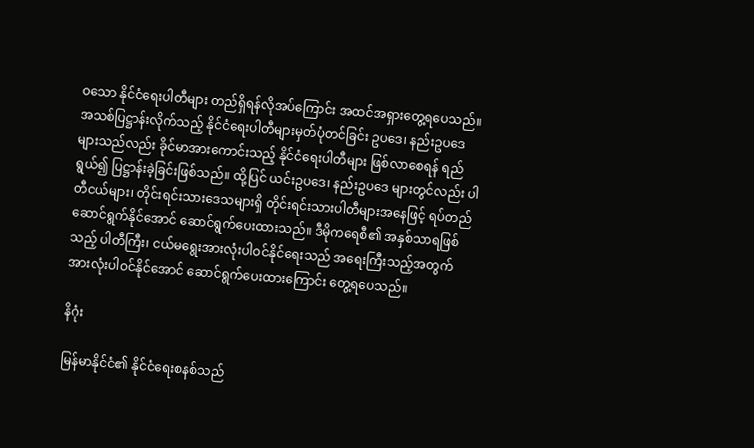ဝသော နိုင်ငံရေးပါတီများ တည်ရှိရန်လိုအပ်ကြောင်း အထင်အရှားတွေ့ရပေသည်။ အသစ်ပြဋ္ဌာန်းလိုက်သည့် နိုင်ငံရေးပါတီများမှတ်ပုံတင်ခြင်း ဥပဒေ၊ နည်းဥပဒေများသည်လည်း ခိုင်မာအားကောင်းသည့် နိုင်ငံရေးပါတီများ ဖြစ်လာစေရန် ရည်ရွယ်၍ ပြဋ္ဌာန်းခဲ့ခြင်းဖြစ်သည်။ ထို့ပြင် ယင်းဥပဒေ၊ နည်းဥပဒေ များတွင်လည်း ပါတီငယ်များ၊ တိုင်းရင်းသားဒေသများရှိ တိုင်းရင်းသားပါတီများအနေဖြင့် ရပ်တည်ဆောင်ရွက်နိုင်အောင် ဆောင်ရွက်ပေးထားသည်။ ဒီမိုကရေစီ၏ အနှစ်သာရဖြစ်သည့် ပါတီကြီး၊ ငယ်မရွေးအားလုံးပါဝင်နိုင်ရေးသည် အရေးကြီးသည့်အတွက် အားလုံးပါဝင်နိုင်အောင် ဆောင်ရွက်ပေးထားကြောင်း တွေ့ရပေသည်။

နိဂုံး

မြန်မာနိုင်ငံ၏ နိုင်ငံရေးစနစ်သည်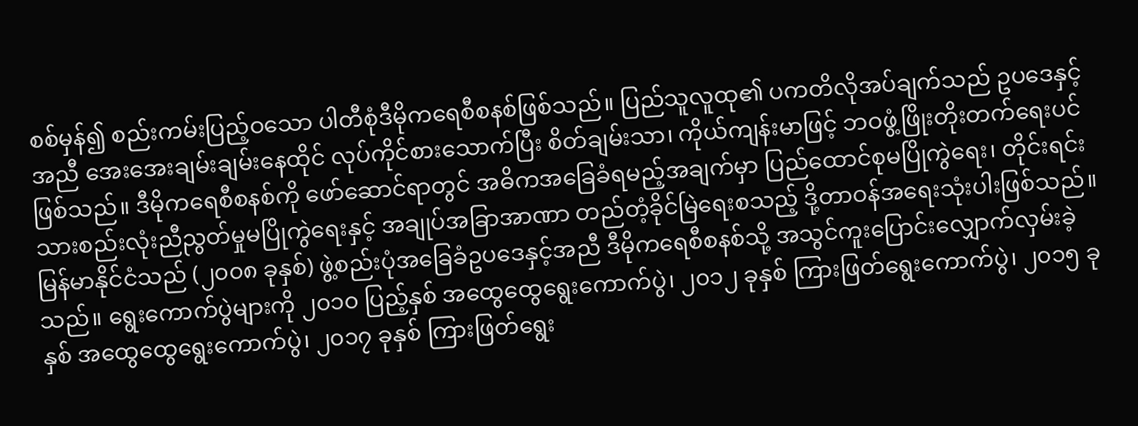စစ်မှန်၍ စည်းကမ်းပြည့်ဝသော ပါတီစုံဒီမိုကရေစီစနစ်ဖြစ်သည်။ ပြည်သူလူထု၏ ပကတိလိုအပ်ချက်သည် ဥပဒေနှင့်အညီ အေးအေးချမ်းချမ်းနေထိုင် လုပ်ကိုင်စားသောက်ပြီး စိတ်ချမ်းသာ၊ ကိုယ်ကျန်းမာဖြင့် ဘဝဖွံ့ဖြိုးတိုးတက်ရေးပင်ဖြစ်သည်။ ဒီမိုကရေစီစနစ်ကို ဖော်ဆောင်ရာတွင် အဓိကအခြေခံရမည့်အချက်မှာ ပြည်ထောင်စုမပြိုကွဲရေး၊ တိုင်းရင်းသားစည်းလုံးညီညွတ်မှုမပြိုကွဲရေးနှင့် အချုပ်အခြာအာဏာ တည်တံ့ခိုင်မြဲရေးစသည့် ဒို့တာဝန်အရေးသုံးပါးဖြစ်သည်။ မြန်မာနိုင်ငံသည် (၂၀၀၈ ခုနှစ်) ဖွဲ့စည်းပုံအခြေခံဥပဒေနှင့်အညီ ဒီမိုကရေစီစနစ်သို့ အသွင်ကူးပြောင်းလျှောက်လှမ်းခဲ့သည်။ ရွေးကောက်ပွဲများကို ၂၀၁၀ ပြည့်နှစ် အထွေထွေရွေးကောက်ပွဲ၊ ၂၀၁၂ ခုနှစ် ကြားဖြတ်ရွေးကောက်ပွဲ၊ ၂၀၁၅ ခုနှစ် အထွေထွေရွေးကောက်ပွဲ၊ ၂၀၁၇ ခုနှစ် ကြားဖြတ်ရွေး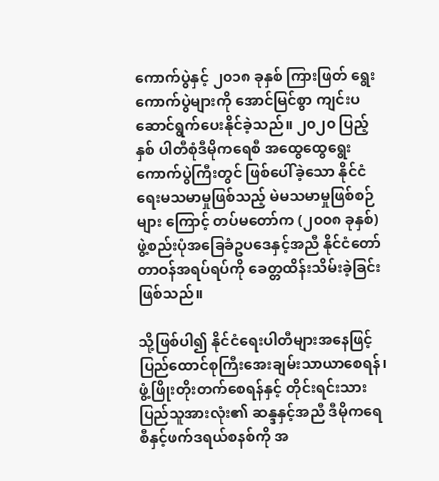ကောက်ပွဲနှင့် ၂၀၁၈ ခုနှစ် ကြားဖြတ် ရွေးကောက်ပွဲများကို အောင်မြင်စွာ ကျင်းပဆောင်ရွက်ပေးနိုင်ခဲ့သည်။ ၂၀၂၀ ပြည့်နှစ် ပါတီစုံဒီမိုကရေစီ အထွေထွေရွေးကောက်ပွဲကြီးတွင် ဖြစ်ပေါ်ခဲ့သော နိုင်ငံရေးမသမာမှုဖြစ်သည့် မဲမသမာမှုဖြစ်စဉ်များ ကြောင့် တပ်မတော်က (၂၀၀၈ ခုနှစ်)ဖွဲ့စည်းပုံအခြေခံဥပဒေနှင့်အညီ နိုင်ငံတော်တာဝန်အရပ်ရပ်ကို ခေတ္တထိန်းသိမ်းခဲ့ခြင်းဖြစ်သည်။

သို့ဖြစ်ပါ၍ နိုင်ငံရေးပါတီများအနေဖြင့် ပြည်ထောင်စုကြီးအေးချမ်းသာယာစေရန်၊ ဖွံ့ဖြိုးတိုးတက်စေရန်နှင့် တိုင်းရင်းသားပြည်သူအားလုံး၏ ဆန္ဒနှင့်အညီ ဒီမိုကရေစီနှင့်ဖက်ဒရယ်စနစ်ကို အ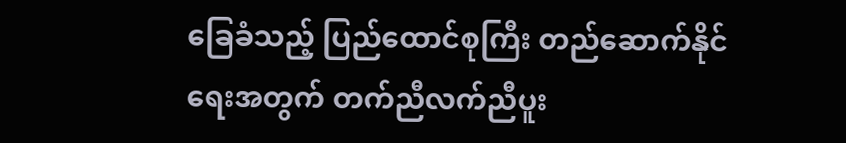ခြေခံသည့် ပြည်ထောင်စုကြီး တည်ဆောက်နိုင်ရေးအတွက် တက်ညီလက်ညီပူး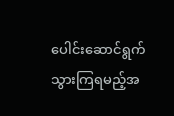ပေါင်းဆောင်ရွက်သွားကြရမည့်အ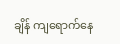ချိန် ကျရောက်နေ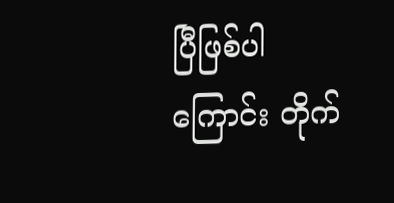ပြီဖြစ်ပါကြောင်း တိုက်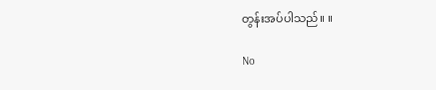တွန်းအပ်ပါသည်။ ။

No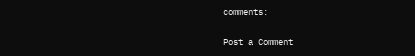comments:

Post a Comment